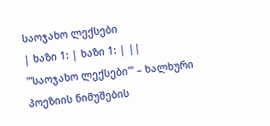საოჯახო ლექსები
| ხაზი 1: | ხაზი 1: | ||
'''საოჯახო ლექსები''' – ხალხური პოეზიის ნიმუშების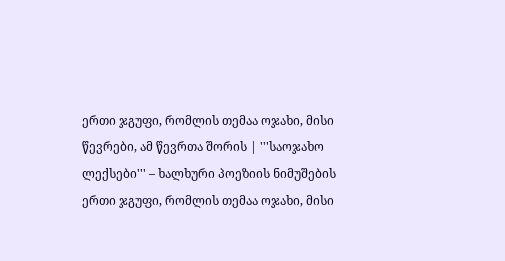ერთი ჯგუფი, რომლის თემაა ოჯახი, მისი წევრები, ამ წევრთა შორის | '''საოჯახო ლექსები''' – ხალხური პოეზიის ნიმუშების ერთი ჯგუფი, რომლის თემაა ოჯახი, მისი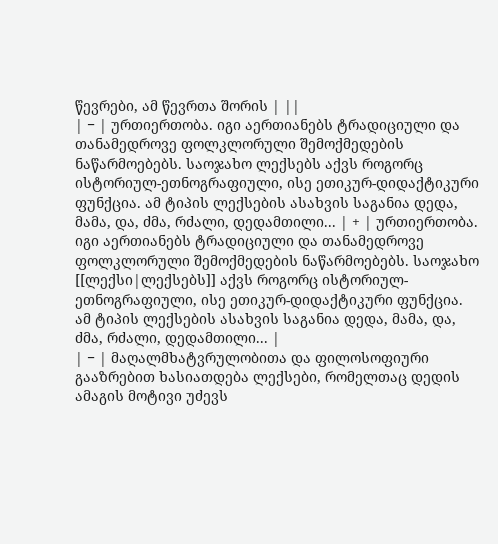წევრები, ამ წევრთა შორის | ||
| − | ურთიერთობა. იგი აერთიანებს ტრადიციული და თანამედროვე ფოლკლორული შემოქმედების ნაწარმოებებს. საოჯახო ლექსებს აქვს როგორც ისტორიულ-ეთნოგრაფიული, ისე ეთიკურ-დიდაქტიკური ფუნქცია. ამ ტიპის ლექსების ასახვის საგანია დედა, მამა, და, ძმა, რძალი, დედამთილი... | + | ურთიერთობა. იგი აერთიანებს ტრადიციული და თანამედროვე ფოლკლორული შემოქმედების ნაწარმოებებს. საოჯახო [[ლექსი|ლექსებს]] აქვს როგორც ისტორიულ-ეთნოგრაფიული, ისე ეთიკურ-დიდაქტიკური ფუნქცია. ამ ტიპის ლექსების ასახვის საგანია დედა, მამა, და, ძმა, რძალი, დედამთილი... |
| − | მაღალმხატვრულობითა და ფილოსოფიური გააზრებით ხასიათდება ლექსები, რომელთაც დედის ამაგის მოტივი უძევს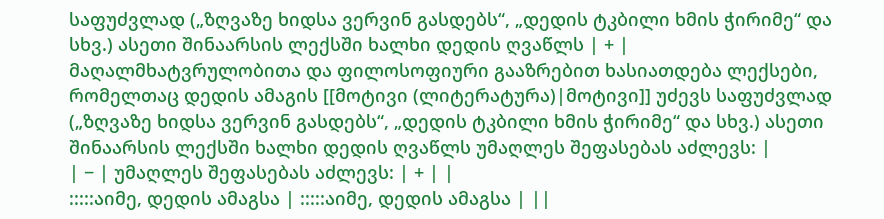საფუძვლად („ზღვაზე ხიდსა ვერვინ გასდებს“, „დედის ტკბილი ხმის ჭირიმე“ და სხვ.) ასეთი შინაარსის ლექსში ხალხი დედის ღვაწლს | + | მაღალმხატვრულობითა და ფილოსოფიური გააზრებით ხასიათდება ლექსები, რომელთაც დედის ამაგის [[მოტივი (ლიტერატურა)|მოტივი]] უძევს საფუძვლად („ზღვაზე ხიდსა ვერვინ გასდებს“, „დედის ტკბილი ხმის ჭირიმე“ და სხვ.) ასეთი შინაარსის ლექსში ხალხი დედის ღვაწლს უმაღლეს შეფასებას აძლევს: |
| − | უმაღლეს შეფასებას აძლევს: | + | |
:::::აიმე, დედის ამაგსა | :::::აიმე, დედის ამაგსა | ||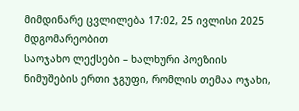მიმდინარე ცვლილება 17:02, 25 ივლისი 2025 მდგომარეობით
საოჯახო ლექსები – ხალხური პოეზიის ნიმუშების ერთი ჯგუფი, რომლის თემაა ოჯახი,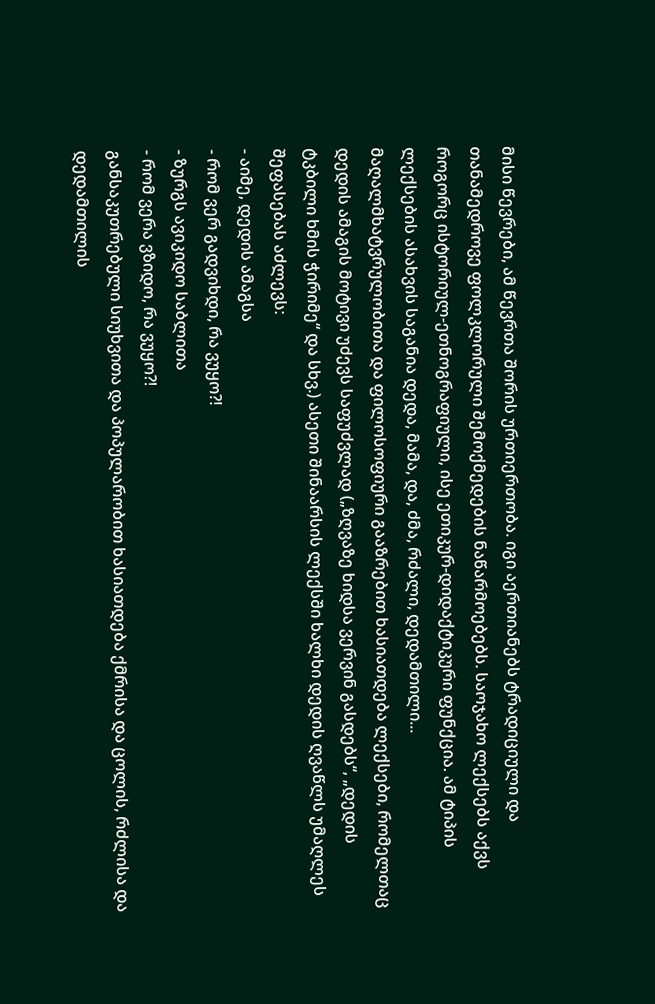მისი წევრები, ამ წევრთა შორის ურთიერთობა. იგი აერთიანებს ტრადიციული და თანამედროვე ფოლკლორული შემოქმედების ნაწარმოებებს. საოჯახო ლექსებს აქვს როგორც ისტორიულ-ეთნოგრაფიული, ისე ეთიკურ-დიდაქტიკური ფუნქცია. ამ ტიპის ლექსების ასახვის საგანია დედა, მამა, და, ძმა, რძალი, დედამთილი...
მაღალმხატვრულობითა და ფილოსოფიური გააზრებით ხასიათდება ლექსები, რომელთაც დედის ამაგის მოტივი უძევს საფუძვლად („ზღვაზე ხიდსა ვერვინ გასდებს“, „დედის ტკბილი ხმის ჭირიმე“ და სხვ.) ასეთი შინაარსის ლექსში ხალხი დედის ღვაწლს უმაღლეს შეფასებას აძლევს:
- აიმე, დედის ამაგსა
- რომ ვერ გადვიხდი, რა ვუყო?!
- ზურგს ავიკიდო საბლითა
- რომ ვერა ვზიდო, რა ვუყო?!
განსაკუთრებული სიუხვითა და პოპულარობით ხასიათდება ქმრისა და ცოლის, რძლისა და დედამთილის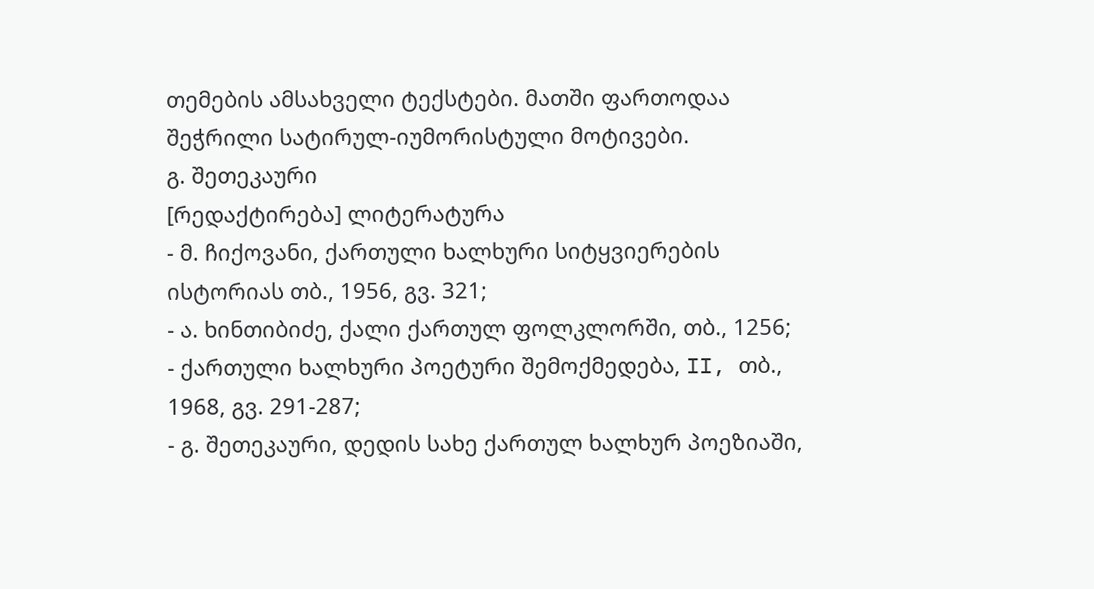თემების ამსახველი ტექსტები. მათში ფართოდაა შეჭრილი სატირულ-იუმორისტული მოტივები.
გ. შეთეკაური
[რედაქტირება] ლიტერატურა
- მ. ჩიქოვანი, ქართული ხალხური სიტყვიერების ისტორიას თბ., 1956, გვ. 321;
- ა. ხინთიბიძე, ქალი ქართულ ფოლკლორში, თბ., 1256;
- ქართული ხალხური პოეტური შემოქმედება, II, თბ., 1968, გვ. 291-287;
- გ. შეთეკაური, დედის სახე ქართულ ხალხურ პოეზიაში,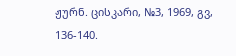ჟურნ. ცისკარი, №3, 1969, გვ, 136-140.